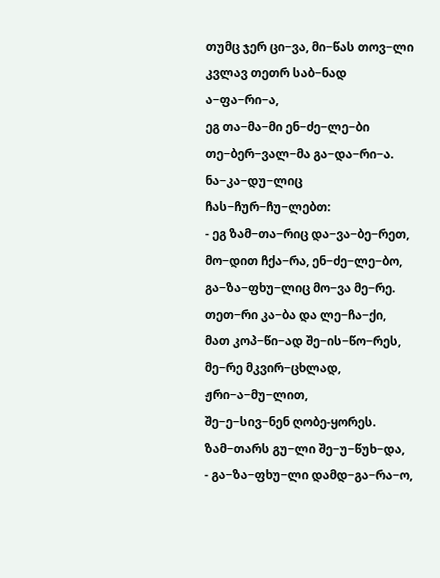თუმც ჯერ ცი−ვა, მი−წას თოვ−ლი
კვლავ თეთრ საბ−ნად ა−ფა−რი−ა,
ეგ თა−მა−მი ენ−ძე−ლე−ბი
თე−ბერ−ვალ−მა გა−და−რი−ა.
ნა−კა−დუ−ლიც ჩას−ჩურ−ჩუ−ლებთ:
- ეგ ზამ−თა−რიც და−ვა−ბე−რეთ,
მო−დით ჩქა−რა, ენ−ძე−ლე−ბო,
გა−ზა−ფხუ−ლიც მო−ვა მე−რე.
თეთ−რი კა−ბა და ლე−ჩა−ქი,
მათ კოპ−წი−ად შე−ის−წო−რეს,
მე−რე მკვირ−ცხლად, ჟრი−ა−მუ−ლით,
შე−ე−სივ−ნენ ღობე-ყორეს.
ზამ−თარს გუ−ლი შე−უ−წუხ−და,
- გა−ზა−ფხუ−ლი დამდ−გა−რა−ო,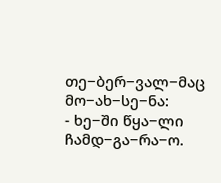თე−ბერ−ვალ−მაც მო−ახ−სე−ნა:
- ხე−ში წყა−ლი ჩამდ−გა−რა−ო.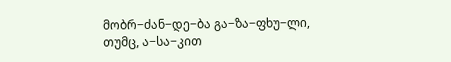მობრ−ძან−დე−ბა გა−ზა−ფხუ−ლი,
თუმც, ა−სა−კით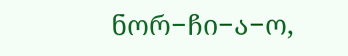ნორ−ჩი−ა−ო,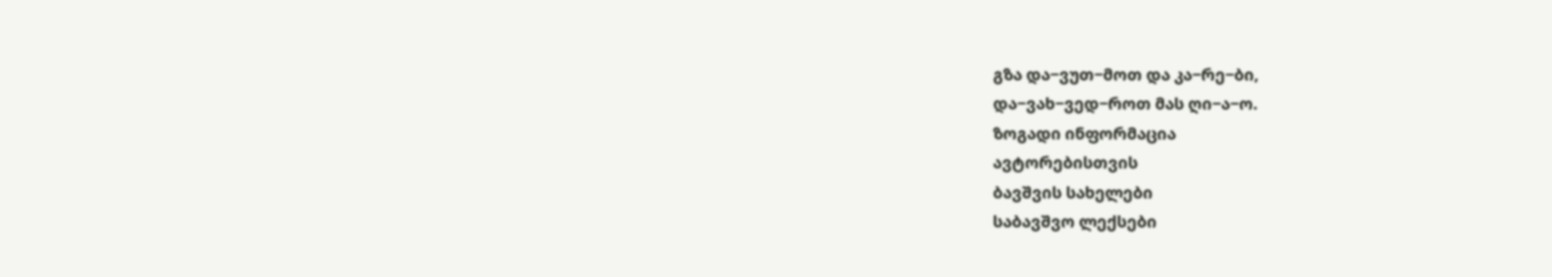გზა და−ვუთ−მოთ და კა−რე−ბი,
და−ვახ−ვედ−როთ მას ღი−ა−ო.
ზოგადი ინფორმაცია
ავტორებისთვის
ბავშვის სახელები
საბავშვო ლექსები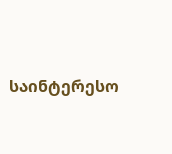საინტერესო